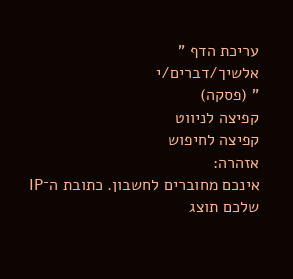עריכת הדף "
אלשיך/דברים/י
" (פסקה)
קפיצה לניווט
קפיצה לחיפוש
אזהרה:
אינכם מחוברים לחשבון. כתובת ה־IP שלכם תוצג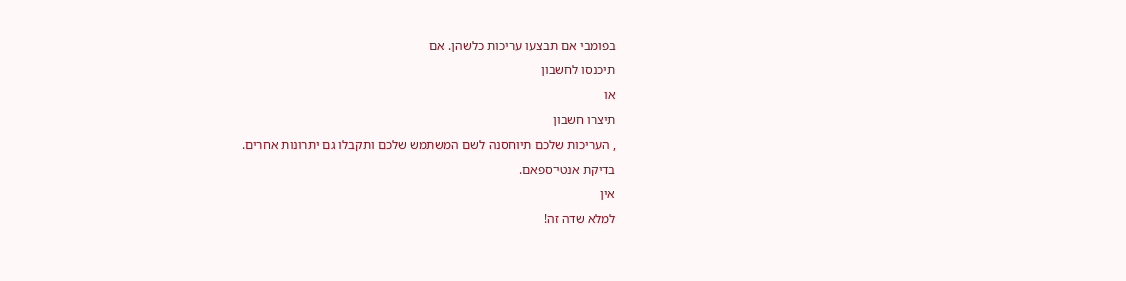בפומבי אם תבצעו עריכות כלשהן. אם
תיכנסו לחשבון
או
תיצרו חשבון
, העריכות שלכם תיוחסנה לשם המשתמש שלכם ותקבלו גם יתרונות אחרים.
בדיקת אנטי־ספאם.
אין
למלא שדה זה!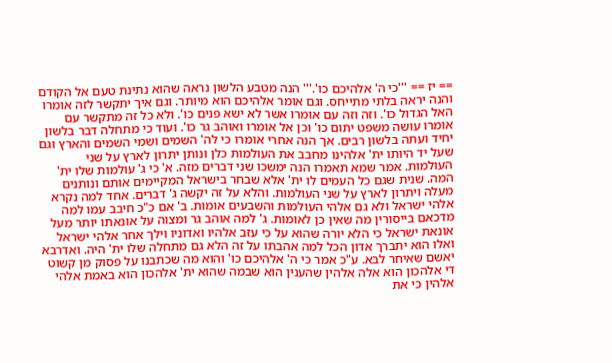== יז == '''כי ה' אלהיכם כו'.''' הנה מטבע הלשון נראה שהוא נתינת טעם אל הקודם והנה יראה בלתי מתייחס. וגם אומר אלהיכם הוא מיותר. וגם איך יתקשר לזה אומרו האל הגדול כו'. וזה וזה עם אומרו אשר לא ישא פנים כו'. ולא כל זה מתקשר עם אומרו עושה משפט יתום כו' וכן אל אומרו ואוהב גר כו'. ועוד כי מתחלה דבר בלשון יחיד ועתה בלשון רבים. אך הנה אחרי אומרו כי לה' השמים ושמי השמים והארץ וגם שעל יד היותו ית' אלהינו מחבב את העולמות כלן ונותן יתרון לארץ על שני העולמות. אמר שמא תאמרו הנה ימשכו שני דברים מזה. א' כי ג' עולמות שלו ית' המה. שנית שגם כל העמים לו ית' אלא שבחר בישראל המקיימים אותם ונותנים מעלה ויתרון לארץ על שני העולמות. והלא על זה יקשה ג' דברים. אחד למה נקרא אלהי ישראל ולא גם אלהי העולמות והשבעים אומות. ב' אם כ"כ חיבב עמו למה מדכאם בייסורין מה שאין כן לאומות. ג' למה אוהב גר ומצוה על אונאתו יותר מעל אונאת ישראל כי הלא יורה שהוא על כי עזב אלהיו ואדוניו וילך אחר אלהי ישראל ואלו הוא יתברך אדון הכל למה אהבתו על זה הלא גם מתחלה שלו ית' היה. ואדרבא יאשם שאיחר לבא. ע"כ אמר כי ה' אלהיכם כו' והוא מה שכתבנו על פסוק מן קשוט די אלהכון הוא אלה אלהין שהענין הוא שבמה שהוא ית' אלהכון הוא באמת אלהי אלהין כי את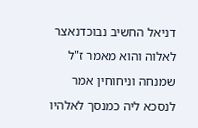דניאל החשיב נבוכדנאצר לאלוה והוא מאמר ז"ל שמנחה וניחוחין אמר לנסכא ליה כמנסך לאלהיו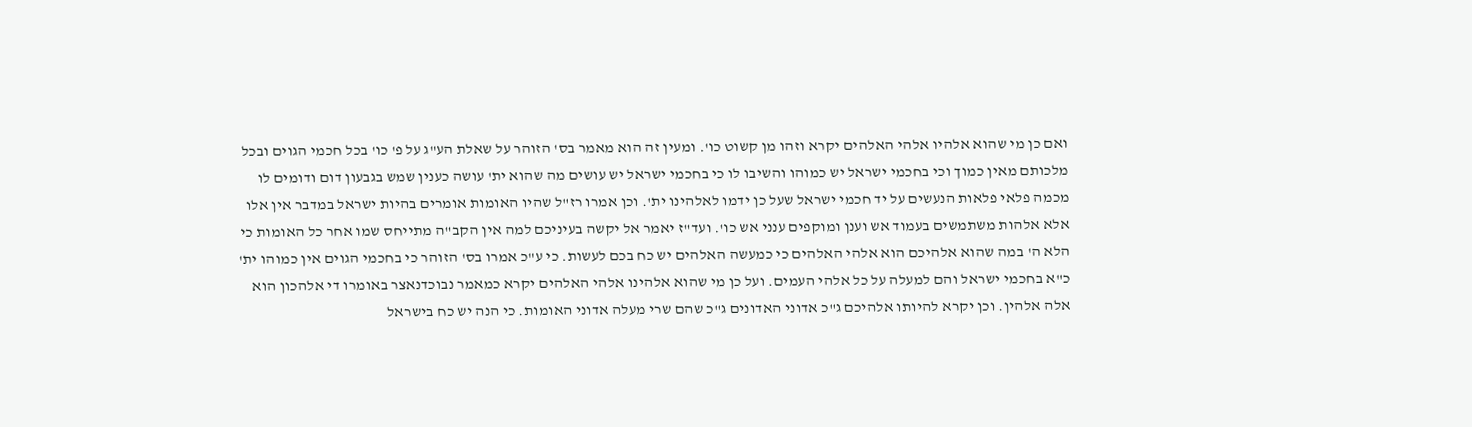ואם כן מי שהוא אלהיו אלהי האלהים יקרא וזהו מן קשוט כו'. ומעין זה הוא מאמר בס' הזוהר על שאלת הע"ג על פ' כו' בכל חכמי הגוים ובכל מלכותם מאין כמוך וכי בחכמי ישראל יש כמוהו והשיבו לו כי בחכמי ישראל יש עושים מה שהוא ית' עושה כענין שמש בגבעון דום ודומים לו מכמה פלאי פלאות הנעשים על יד חכמי ישראל שעל כן ידמו לאלהינו ית'. וכן אמרו רז"ל שהיו האומות אומרים בהיות ישראל במדבר אין אלו אלא אלהות משתמשים בעמוד אש וענן ומוקפים ענני אש כו'. ועד"ז יאמר אל יקשה בעיניכם למה אין הקב"ה מתייחס שמו אחר כל האומות כי הלא ה' במה שהוא אלהיכם הוא אלהי האלהים כי כמעשה האלהים יש כח בכם לעשות. כי ע"כ אמרו בס' הזוהר כי בחכמי הגוים אין כמוהו ית' כ"א בחכמי ישראל והם למעלה על כל אלהי העמים. ועל כן מי שהוא אלהינו אלהי האלהים יקרא כמאמר נבוכדנאצר באומרו די אלהכון הוא אלה אלהין. וכן יקרא להיותו אלהיכם ג"כ אדוני האדונים ג"כ שהם שרי מעלה אדוני האומות. כי הנה יש כח בישראל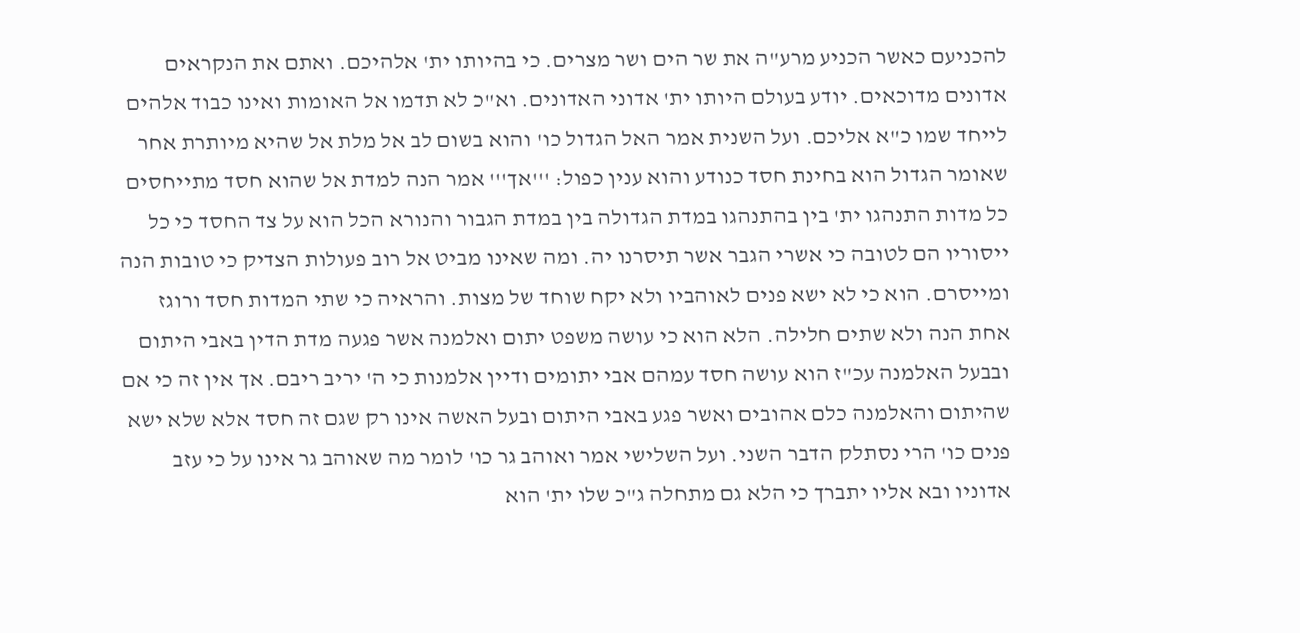להכניעם כאשר הכניע מרע"ה את שר הים ושר מצרים. כי בהיותו ית' אלהיכם. ואתם את הנקראים אדונים מדוכאים. יודע בעולם היותו ית' אדוני האדונים. וא"כ לא תדמו אל האומות ואינו כבוד אלהים לייחד שמו כ"א אליכם. ועל השנית אמר האל הגדול כו' והוא בשום לב אל מלת אל שהיא מיותרת אחר שאומר הגדול הוא בחינת חסד כנודע והוא ענין כפול: '''אך''' אמר הנה למדת אל שהוא חסד מתייחסים כל מדות התנהגו ית' בין בהתנהגו במדת הגדולה בין במדת הגבור והנורא הכל הוא על צד החסד כי כל ייסוריו הם לטובה כי אשרי הגבר אשר תיסרנו יה. ומה שאינו מביט אל רוב פעולות הצדיק כי טובות הנה ומייסרם. הוא כי לא ישא פנים לאוהביו ולא יקח שוחד של מצות. והראיה כי שתי המדות חסד ורוגז אחת הנה ולא שתים חלילה. הלא הוא כי עושה משפט יתום ואלמנה אשר פגעה מדת הדין באבי היתום ובבעל האלמנה עכ"ז הוא עושה חסד עמהם אבי יתומים ודיין אלמנות כי ה' יריב ריבם. אך אין זה כי אם שהיתום והאלמנה כלם אהובים ואשר פגע באבי היתום ובעל האשה אינו רק שגם זה חסד אלא שלא ישא פנים כו' הרי נסתלק הדבר השני. ועל השלישי אמר ואוהב גר כו' לומר מה שאוהב גר אינו על כי עזב אדוניו ובא אליו יתברך כי הלא גם מתחלה ג"כ שלו ית' הוא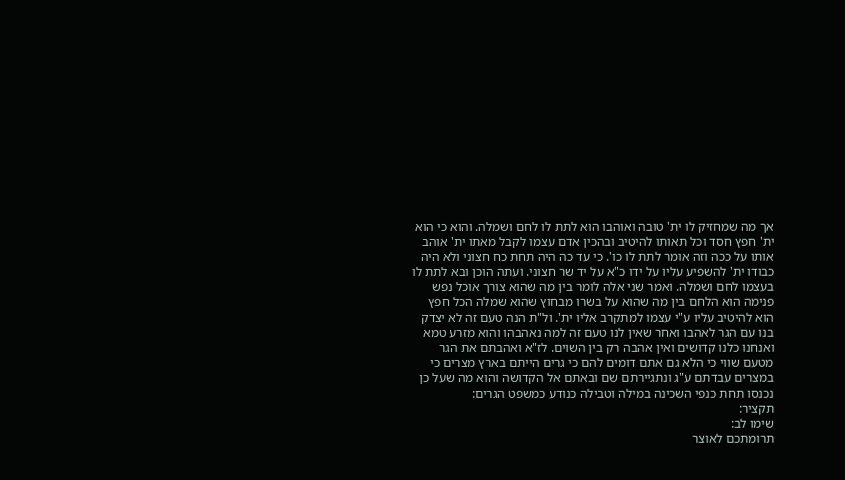אך מה שמחזיק לו ית' טובה ואוהבו הוא לתת לו לחם ושמלה. והוא כי הוא ית' חפץ חסד וכל תאותו להיטיב ובהכין אדם עצמו לקבל מאתו ית' אוהב אותו על ככה וזה אומר לתת לו כו'. כי עד כה היה תחת כח חצוני ולא היה כבודו ית' להשפיע עליו על ידו כ"א על יד שר חצוני. ועתה הוכן ובא לתת לו בעצמו לחם ושמלה. ואמר שני אלה לומר בין מה שהוא צורך אוכל נפש פנימה הוא הלחם בין מה שהוא על בשרו מבחוץ שהוא שמלה הכל חפץ הוא להיטיב עליו ע"י עצמו למתקרב אליו ית'. ול"ת הנה טעם זה לא יצדק בנו עם הגר לאהבו ואחר שאין לנו טעם זה למה נאהבהו והוא מזרע טמא ואנחנו כלנו קדושים ואין אהבה רק בין השוים. לז"א ואהבתם את הגר מטעם שווי כי הלא גם אתם דומים להם כי גרים הייתם בארץ מצרים כי במצרים עבדתם ע"ג ונתגיירתם שם ובאתם אל הקדושה והוא מה שעל כן נכנסו תחת כנפי השכינה במילה וטבילה כנודע כמשפט הגרים:
תקציר:
שימו לב:
תרומתכם לאוצר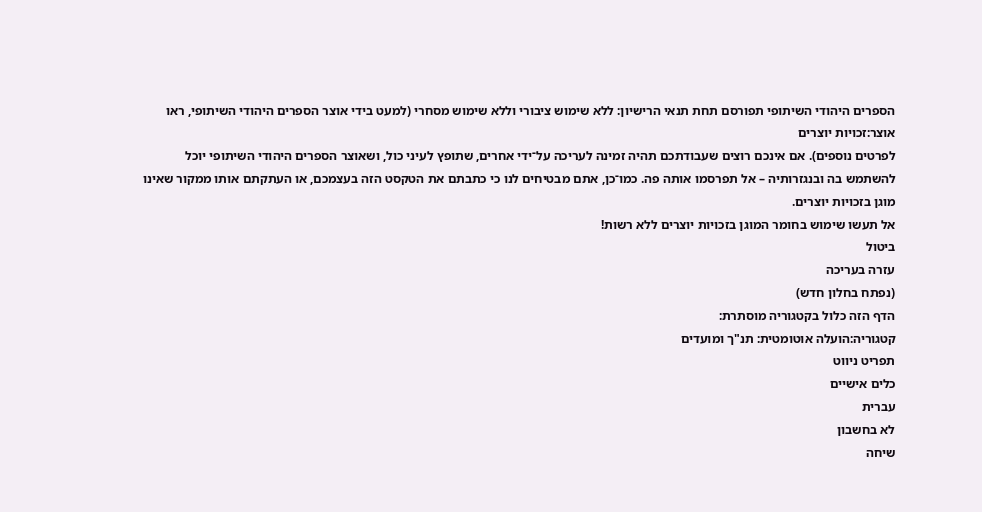הספרים היהודי השיתופי תפורסם תחת תנאי הרישיון: ללא שימוש ציבורי וללא שימוש מסחרי (למעט בידי אוצר הספרים היהודי השיתופי, ראו
אוצר:זכויות יוצרים
לפרטים נוספים). אם אינכם רוצים שעבודתכם תהיה זמינה לעריכה על־ידי אחרים, שתופץ לעיני כול, ושאוצר הספרים היהודי השיתופי יוכל להשתמש בה ובנגזרותיה – אל תפרסמו אותה פה. כמו־כן, אתם מבטיחים לנו כי כתבתם את הטקסט הזה בעצמכם, או העתקתם אותו ממקור שאינו מוגן בזכויות יוצרים.
אל תעשו שימוש בחומר המוגן בזכויות יוצרים ללא רשות!
ביטול
עזרה בעריכה
(נפתח בחלון חדש)
הדף הזה כלול בקטגוריה מוסתרת:
קטגוריה:הועלה אוטומטית: תנ"ך ומועדים
תפריט ניווט
כלים אישיים
עברית
לא בחשבון
שיחה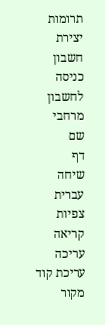תרומות
יצירת חשבון
כניסה לחשבון
מרחבי שם
דף
שיחה
עברית
צפיות
קריאה
עריכה
עריכת קוד מקור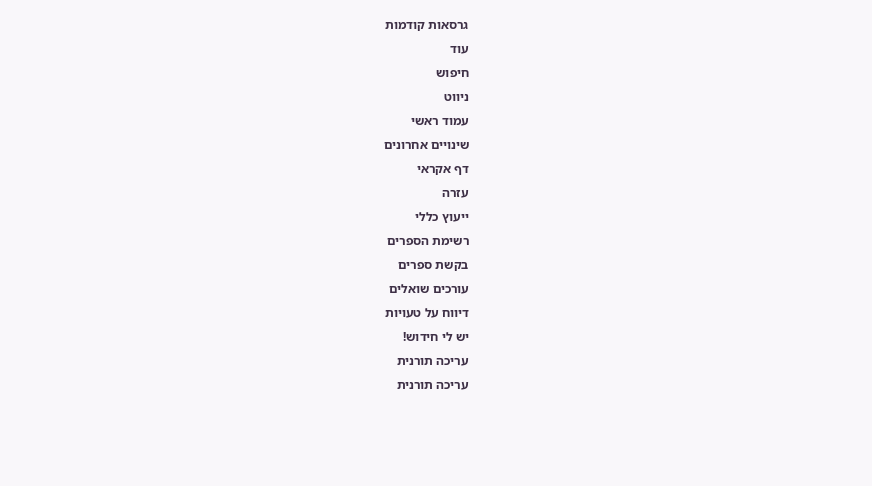גרסאות קודמות
עוד
חיפוש
ניווט
עמוד ראשי
שינויים אחרונים
דף אקראי
עזרה
ייעוץ כללי
רשימת הספרים
בקשת ספרים
עורכים שואלים
דיווח על טעויות
יש לי חידוש!
עריכה תורנית
עריכה תורנית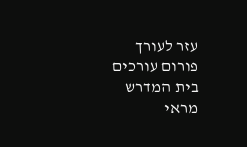עזר לעורך
פורום עורכים
בית המדרש
מראי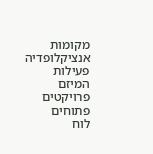מקומות
אנציקלופדיה
פעילות המיזם
פרויקטים פתוחים
לוח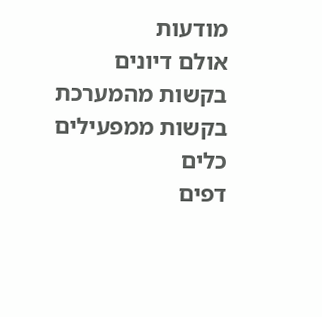מודעות
אולם דיונים
בקשות מהמערכת
בקשות ממפעילים
כלים
דפים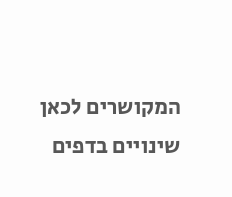המקושרים לכאן
שינויים בדפים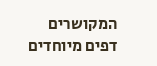המקושרים
דפים מיוחדים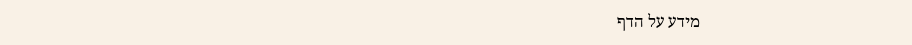מידע על הדף